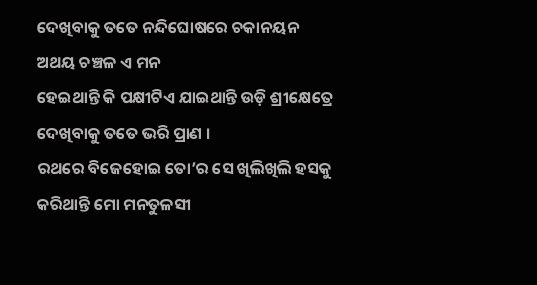ଦେଖିବାକୁ ତତେ ନନ୍ଦିଘୋଷରେ ଚକାନୟନ
ଅଥୟ ଚଞ୍ଚଳ ଏ ମନ
ହେଇଥାନ୍ତି କି ପକ୍ଷୀଟିଏ ଯାଇଥାନ୍ତି ଉଡ଼ି ଶ୍ରୀକ୍ଷେତ୍ରେ
ଦେଖିବାକୁ ତତେ ଭରି ପ୍ରାଣ ।
ରଥରେ ବିଜେହୋଇ ତୋ’ର ସେ ଖିଲିଖିଲି ହସକୁ
କରିଥାନ୍ତି ମୋ ମନତୁଳସୀ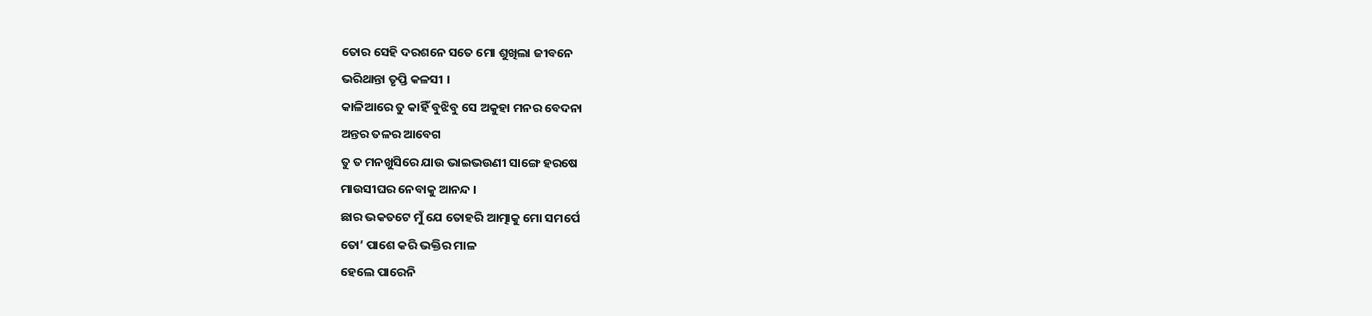ତୋର ସେହି ଦରଶନେ ସତେ ମୋ ଶୁଖିଲା ଜୀବନେ
ଭରିଥାନ୍ତା ତୃପ୍ତି କଳସୀ ।
କାଳିଆରେ ତୁ କାହିଁ ବୁଝିବୁ ସେ ଅକୁହା ମନର ବେଦନା
ଅନ୍ତର ତଳର ଆବେଗ
ତୁ ତ ମନଖୁସିରେ ଯାଉ ଭାଇଭଉଣୀ ସାଙ୍ଗେ ହରଷେ
ମାଉସୀଘର ନେବାକୁ ଆନନ୍ଦ ।
ଛାର ଭକତଟେ ମୁଁ ଯେ ତୋହରି ଆତ୍ମାକୁ ମୋ ସମର୍ପେ
ତୋ’ ପାଶେ କରି ଭକ୍ତିର ମାଳ
ହେଲେ ପାରେନି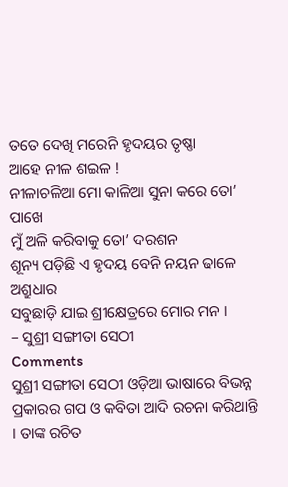ତତେ ଦେଖି ମରେନି ହୃଦୟର ତୃଷ୍ଣା
ଆହେ ନୀଳ ଶଇଳ !
ନୀଳାଚଳିଆ ମୋ କାଳିଆ ସୁନା କରେ ତୋ’ ପାଖେ
ମୁଁ ଅଳି କରିବାକୁ ତୋ’ ଦରଶନ
ଶୂନ୍ୟ ପଡ଼ିଛି ଏ ହୃଦୟ ବେନି ନୟନ ଢାଳେ ଅଶ୍ରୁଧାର
ସବୁଛାଡ଼ି ଯାଇ ଶ୍ରୀକ୍ଷେତ୍ରରେ ମୋର ମନ ।
– ସୁଶ୍ରୀ ସଙ୍ଗୀତା ସେଠୀ
Comments
ସୁଶ୍ରୀ ସଙ୍ଗୀତା ସେଠୀ ଓଡ଼ିଆ ଭାଷାରେ ବିଭନ୍ନ ପ୍ରକାରର ଗପ ଓ କବିତା ଆଦି ରଚନା କରିଥାନ୍ତି । ତାଙ୍କ ରଚିତ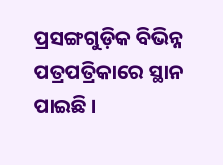ପ୍ରସଙ୍ଗଗୁଡ଼ିକ ବିଭିନ୍ନ ପତ୍ରପତ୍ରିକାରେ ସ୍ଥାନ ପାଇଛି ।